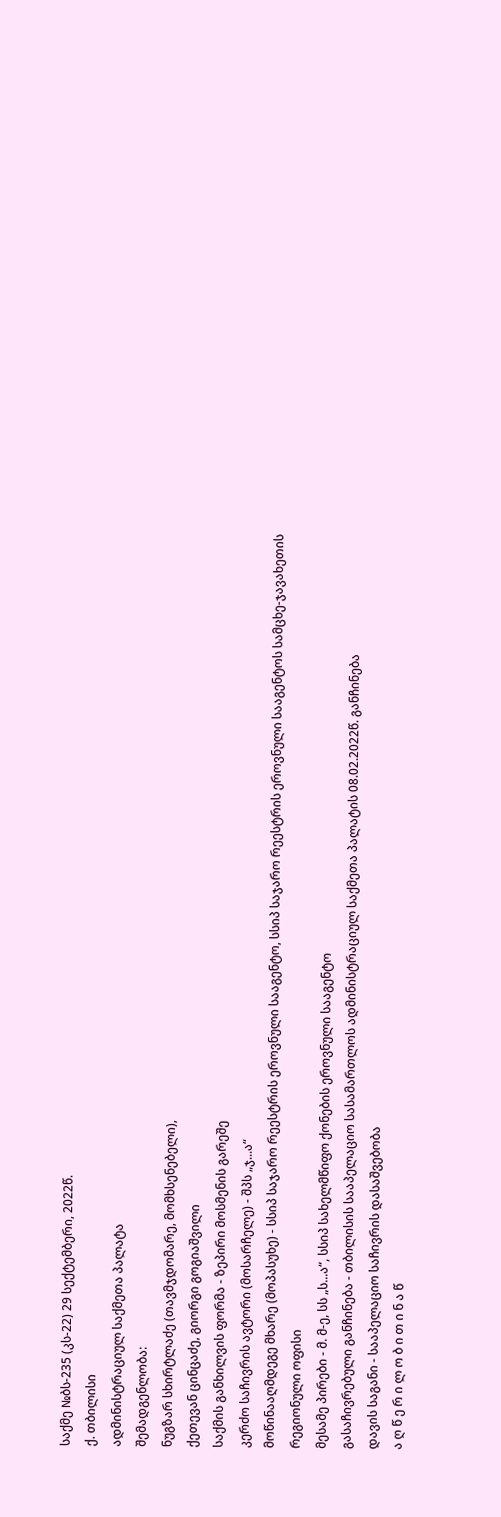საქმე №ბს-235 (კს-22) 29 სექტემბერი, 2022წ.
ქ. თბილისი
ადმინისტრაციულ საქმეთა პალატა
შემადგენლობა:
ნუგზარ სხირტლაძე (თავმჯდომარე, მომხსენებელი),
ქეთევან ცინცაძე, გიორგი გოგიაშვილი
საქმის განხილვის ფორმა - ზეპირი მოსმენის გარეშე
კერძო საჩივრის ავტორი (მოსარჩელე) - შპს „ჯ...ა“
მოწინააღმდეგე მხარე (მოპასუხე) - სსიპ საჯარო რეესტრის ეროვნული სააგენტო, სსიპ საჯარო რეესტრის ეროვნული სააგენტოს სამცხე-ჯავახეთის რეგიონული ოფისი
მესამე პირები - მ. მ-ე, სს „ს...ა“, სსიპ სახელმწიფო ქონების ეროვნული სააგენტო
გასაჩივრებული განჩინება - თბილისის სააპელაციო სასამართლოს ადმინისტრაციულ საქმეთა პალატის 08.02.2022წ. განჩინება
დავის საგანი - სააპელაციო საჩივრის დასაშვებობა
ა ღ წ ე რ ი ლ ო ბ ი თ ი ნ ა წ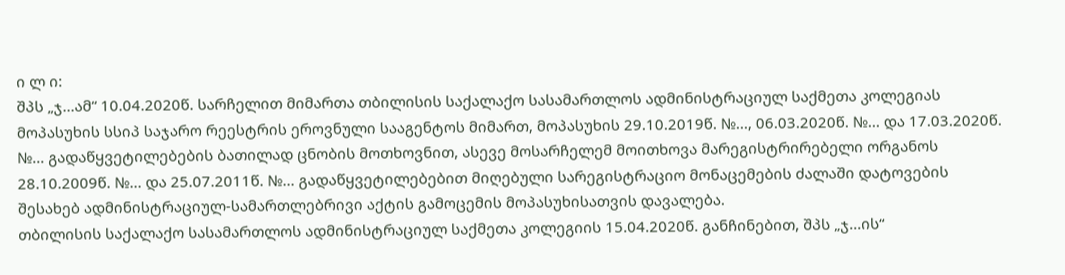ი ლ ი:
შპს „ჯ...ამ“ 10.04.2020წ. სარჩელით მიმართა თბილისის საქალაქო სასამართლოს ადმინისტრაციულ საქმეთა კოლეგიას მოპასუხის სსიპ საჯარო რეესტრის ეროვნული სააგენტოს მიმართ, მოპასუხის 29.10.2019წ. №..., 06.03.2020წ. №... და 17.03.2020წ. №... გადაწყვეტილებების ბათილად ცნობის მოთხოვნით, ასევე მოსარჩელემ მოითხოვა მარეგისტრირებელი ორგანოს 28.10.2009წ. №... და 25.07.2011წ. №... გადაწყვეტილებებით მიღებული სარეგისტრაციო მონაცემების ძალაში დატოვების შესახებ ადმინისტრაციულ-სამართლებრივი აქტის გამოცემის მოპასუხისათვის დავალება.
თბილისის საქალაქო სასამართლოს ადმინისტრაციულ საქმეთა კოლეგიის 15.04.2020წ. განჩინებით, შპს „ჯ...ის“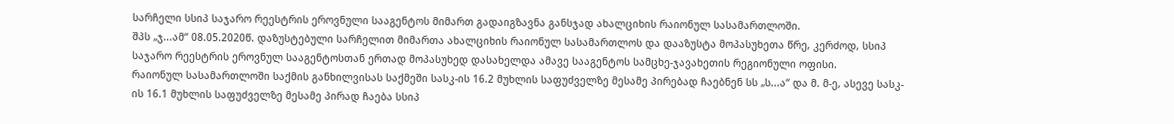სარჩელი სსიპ საჯარო რეესტრის ეროვნული სააგენტოს მიმართ გადაიგზავნა განსჯად ახალციხის რაიონულ სასამართლოში.
შპს „ჯ...ამ“ 08.05.2020წ. დაზუსტებული სარჩელით მიმართა ახალციხის რაიონულ სასამართლოს და დააზუსტა მოპასუხეთა წრე, კერძოდ, სსიპ საჯარო რეესტრის ეროვნულ სააგენტოსთან ერთად მოპასუხედ დასახელდა ამავე სააგენტოს სამცხე-ჯავახეთის რეგიონული ოფისი.
რაიონულ სასამართლოში საქმის განხილვისას საქმეში სასკ-ის 16.2 მუხლის საფუძველზე მესამე პირებად ჩაებნენ სს „ს...ა“ და მ. მ-ე, ასევე სასკ-ის 16.1 მუხლის საფუძველზე მესამე პირად ჩაება სსიპ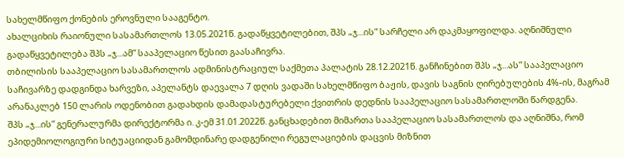სახელმწიფო ქონების ეროვნული სააგენტო.
ახალციხის რაიონული სასამართლოს 13.05.2021წ. გადაწყვეტილებით, შპს „ჯ...ის“ სარჩელი არ დაკმაყოფილდა. აღნიშნული გადაწყვეტილება შპს „ჯ...ამ“ სააპელაციო წესით გაასაჩივრა.
თბილისის სააპელაციო სასამართლოს ადმინისტრაციულ საქმეთა პალატის 28.12.2021წ. განჩინებით შპს „ჯ...ას“ სააპელაციო საჩივარზე დადგინდა ხარვეზი, აპელანტს დაევალა 7 დღის ვადაში სახელმწიფო ბაჟის, დავის საგნის ღირებულების 4%-ის, მაგრამ არანაკლებ 150 ლარის ოდენობით გადახდის დამადასტურებელი ქვითრის დედნის სააპელაციო სასამართლოში წარდგენა.
შპს „ჯ...ის“ გენერალურმა დირექტორმა ი. კ-ემ 31.01.2022წ. განცხადებით მიმართა სააპელაციო სასამართლოს და აღნიშნა, რომ ეპიდემიოლოგიური სიტუაციიდან გამომდინარე დადგენილი რეგულაციების დაცვის მიზნით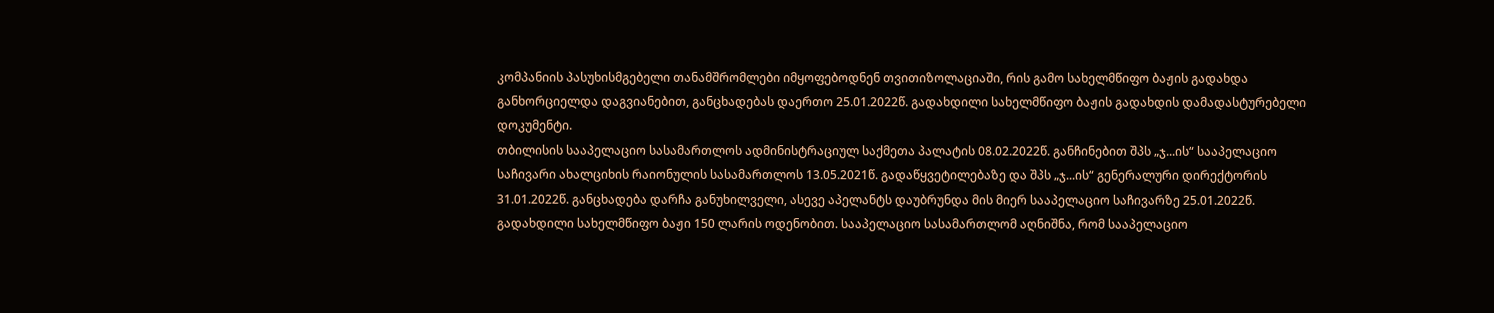კომპანიის პასუხისმგებელი თანამშრომლები იმყოფებოდნენ თვითიზოლაციაში, რის გამო სახელმწიფო ბაჟის გადახდა განხორციელდა დაგვიანებით, განცხადებას დაერთო 25.01.2022წ. გადახდილი სახელმწიფო ბაჟის გადახდის დამადასტურებელი დოკუმენტი.
თბილისის სააპელაციო სასამართლოს ადმინისტრაციულ საქმეთა პალატის 08.02.2022წ. განჩინებით შპს „ჯ...ის“ სააპელაციო საჩივარი ახალციხის რაიონულის სასამართლოს 13.05.2021წ. გადაწყვეტილებაზე და შპს „ჯ...ის“ გენერალური დირექტორის 31.01.2022წ. განცხადება დარჩა განუხილველი, ასევე აპელანტს დაუბრუნდა მის მიერ სააპელაციო საჩივარზე 25.01.2022წ. გადახდილი სახელმწიფო ბაჟი 150 ლარის ოდენობით. სააპელაციო სასამართლომ აღნიშნა, რომ სააპელაციო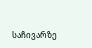საჩივარზე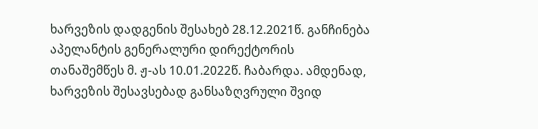ხარვეზის დადგენის შესახებ 28.12.2021წ. განჩინება აპელანტის გენერალური დირექტორის თანაშემწეს მ. ჟ-ას 10.01.2022წ. ჩაბარდა. ამდენად, ხარვეზის შესავსებად განსაზღვრული შვიდ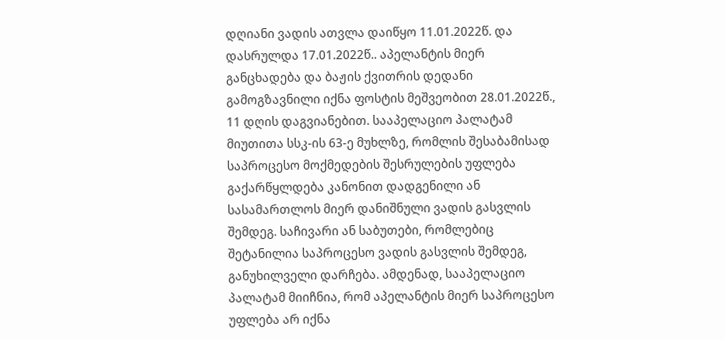დღიანი ვადის ათვლა დაიწყო 11.01.2022წ. და დასრულდა 17.01.2022წ.. აპელანტის მიერ განცხადება და ბაჟის ქვითრის დედანი გამოგზავნილი იქნა ფოსტის მეშვეობით 28.01.2022წ., 11 დღის დაგვიანებით. სააპელაციო პალატამ მიუთითა სსკ-ის 63-ე მუხლზე, რომლის შესაბამისად საპროცესო მოქმედების შესრულების უფლება გაქარწყლდება კანონით დადგენილი ან სასამართლოს მიერ დანიშნული ვადის გასვლის შემდეგ. საჩივარი ან საბუთები, რომლებიც შეტანილია საპროცესო ვადის გასვლის შემდეგ, განუხილველი დარჩება. ამდენად, სააპელაციო პალატამ მიიჩნია, რომ აპელანტის მიერ საპროცესო უფლება არ იქნა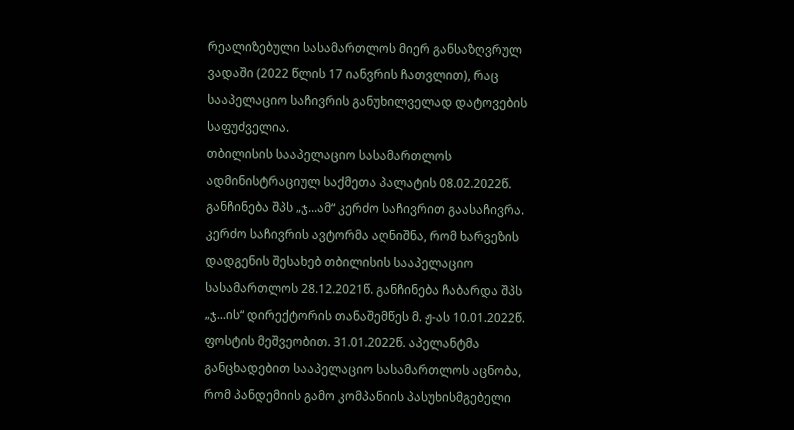რეალიზებული სასამართლოს მიერ განსაზღვრულ ვადაში (2022 წლის 17 იანვრის ჩათვლით), რაც სააპელაციო საჩივრის განუხილველად დატოვების საფუძველია.
თბილისის სააპელაციო სასამართლოს ადმინისტრაციულ საქმეთა პალატის 08.02.2022წ. განჩინება შპს „ჯ...ამ“ კერძო საჩივრით გაასაჩივრა.
კერძო საჩივრის ავტორმა აღნიშნა, რომ ხარვეზის დადგენის შესახებ თბილისის სააპელაციო სასამართლოს 28.12.2021წ. განჩინება ჩაბარდა შპს „ჯ...ის“ დირექტორის თანაშემწეს მ. ჟ-ას 10.01.2022წ. ფოსტის მეშვეობით. 31.01.2022წ. აპელანტმა განცხადებით სააპელაციო სასამართლოს აცნობა, რომ პანდემიის გამო კომპანიის პასუხისმგებელი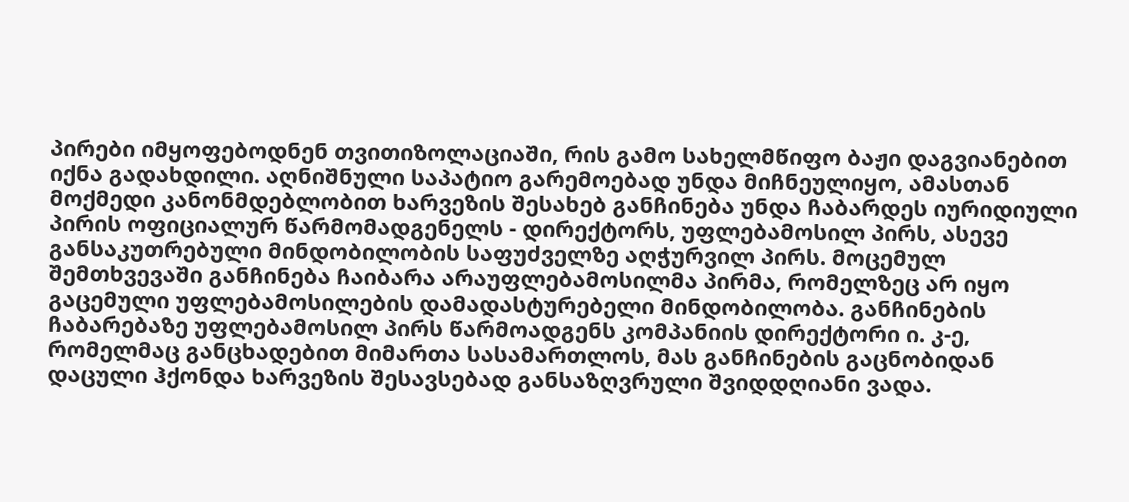პირები იმყოფებოდნენ თვითიზოლაციაში, რის გამო სახელმწიფო ბაჟი დაგვიანებით იქნა გადახდილი. აღნიშნული საპატიო გარემოებად უნდა მიჩნეულიყო, ამასთან მოქმედი კანონმდებლობით ხარვეზის შესახებ განჩინება უნდა ჩაბარდეს იურიდიული პირის ოფიციალურ წარმომადგენელს - დირექტორს, უფლებამოსილ პირს, ასევე განსაკუთრებული მინდობილობის საფუძველზე აღჭურვილ პირს. მოცემულ შემთხვევაში განჩინება ჩაიბარა არაუფლებამოსილმა პირმა, რომელზეც არ იყო გაცემული უფლებამოსილების დამადასტურებელი მინდობილობა. განჩინების ჩაბარებაზე უფლებამოსილ პირს წარმოადგენს კომპანიის დირექტორი ი. კ-ე, რომელმაც განცხადებით მიმართა სასამართლოს, მას განჩინების გაცნობიდან დაცული ჰქონდა ხარვეზის შესავსებად განსაზღვრული შვიდდღიანი ვადა.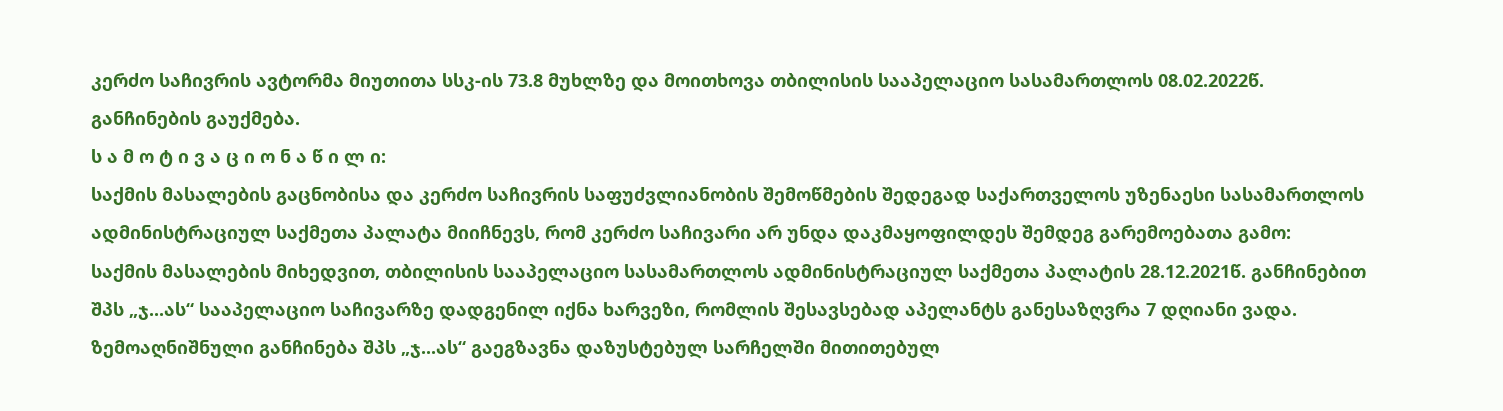კერძო საჩივრის ავტორმა მიუთითა სსკ-ის 73.8 მუხლზე და მოითხოვა თბილისის სააპელაციო სასამართლოს 08.02.2022წ. განჩინების გაუქმება.
ს ა მ ო ტ ი ვ ა ც ი ო ნ ა წ ი ლ ი:
საქმის მასალების გაცნობისა და კერძო საჩივრის საფუძვლიანობის შემოწმების შედეგად საქართველოს უზენაესი სასამართლოს ადმინისტრაციულ საქმეთა პალატა მიიჩნევს, რომ კერძო საჩივარი არ უნდა დაკმაყოფილდეს შემდეგ გარემოებათა გამო:
საქმის მასალების მიხედვით, თბილისის სააპელაციო სასამართლოს ადმინისტრაციულ საქმეთა პალატის 28.12.2021წ. განჩინებით შპს „ჯ...ას“ სააპელაციო საჩივარზე დადგენილ იქნა ხარვეზი, რომლის შესავსებად აპელანტს განესაზღვრა 7 დღიანი ვადა. ზემოაღნიშნული განჩინება შპს „ჯ...ას“ გაეგზავნა დაზუსტებულ სარჩელში მითითებულ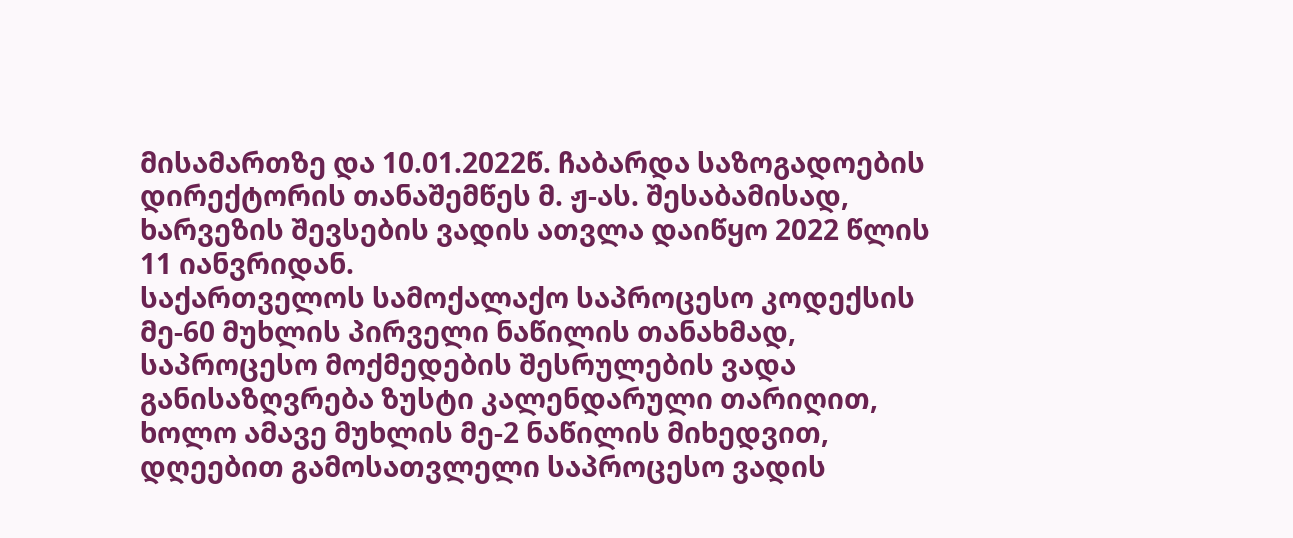მისამართზე და 10.01.2022წ. ჩაბარდა საზოგადოების დირექტორის თანაშემწეს მ. ჟ-ას. შესაბამისად, ხარვეზის შევსების ვადის ათვლა დაიწყო 2022 წლის 11 იანვრიდან.
საქართველოს სამოქალაქო საპროცესო კოდექსის მე-60 მუხლის პირველი ნაწილის თანახმად, საპროცესო მოქმედების შესრულების ვადა განისაზღვრება ზუსტი კალენდარული თარიღით, ხოლო ამავე მუხლის მე-2 ნაწილის მიხედვით, დღეებით გამოსათვლელი საპროცესო ვადის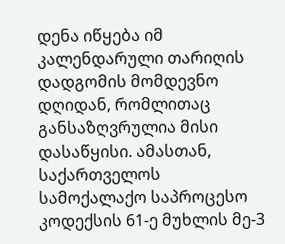დენა იწყება იმ კალენდარული თარიღის დადგომის მომდევნო დღიდან, რომლითაც განსაზღვრულია მისი დასაწყისი. ამასთან, საქართველოს სამოქალაქო საპროცესო კოდექსის 61-ე მუხლის მე-3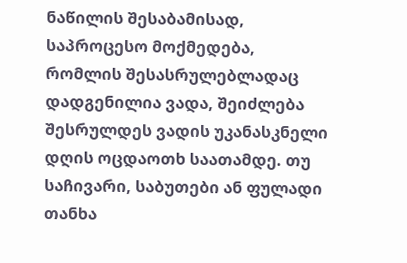ნაწილის შესაბამისად, საპროცესო მოქმედება, რომლის შესასრულებლადაც დადგენილია ვადა, შეიძლება შესრულდეს ვადის უკანასკნელი დღის ოცდაოთხ საათამდე. თუ საჩივარი, საბუთები ან ფულადი თანხა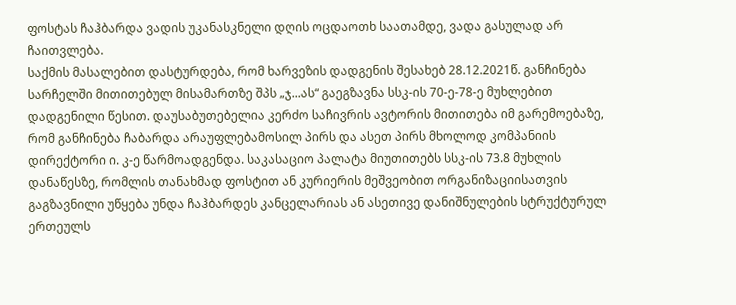ფოსტას ჩაჰბარდა ვადის უკანასკნელი დღის ოცდაოთხ საათამდე, ვადა გასულად არ ჩაითვლება.
საქმის მასალებით დასტურდება, რომ ხარვეზის დადგენის შესახებ 28.12.2021წ. განჩინება სარჩელში მითითებულ მისამართზე შპს „ჯ...ას“ გაეგზავნა სსკ-ის 70-ე-78-ე მუხლებით დადგენილი წესით. დაუსაბუთებელია კერძო საჩივრის ავტორის მითითება იმ გარემოებაზე, რომ განჩინება ჩაბარდა არაუფლებამოსილ პირს და ასეთ პირს მხოლოდ კომპანიის დირექტორი ი. კ-ე წარმოადგენდა. საკასაციო პალატა მიუთითებს სსკ-ის 73.8 მუხლის დანაწესზე, რომლის თანახმად ფოსტით ან კურიერის მეშვეობით ორგანიზაციისათვის გაგზავნილი უწყება უნდა ჩაჰბარდეს კანცელარიას ან ასეთივე დანიშნულების სტრუქტურულ ერთეულს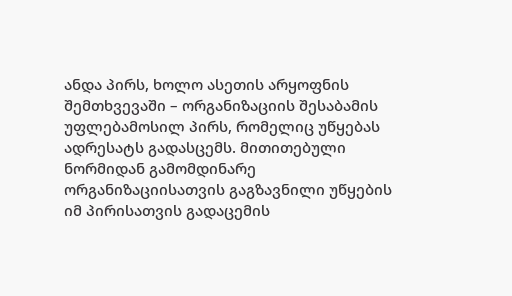ანდა პირს, ხოლო ასეთის არყოფნის შემთხვევაში – ორგანიზაციის შესაბამის უფლებამოსილ პირს, რომელიც უწყებას ადრესატს გადასცემს. მითითებული ნორმიდან გამომდინარე ორგანიზაციისათვის გაგზავნილი უწყების იმ პირისათვის გადაცემის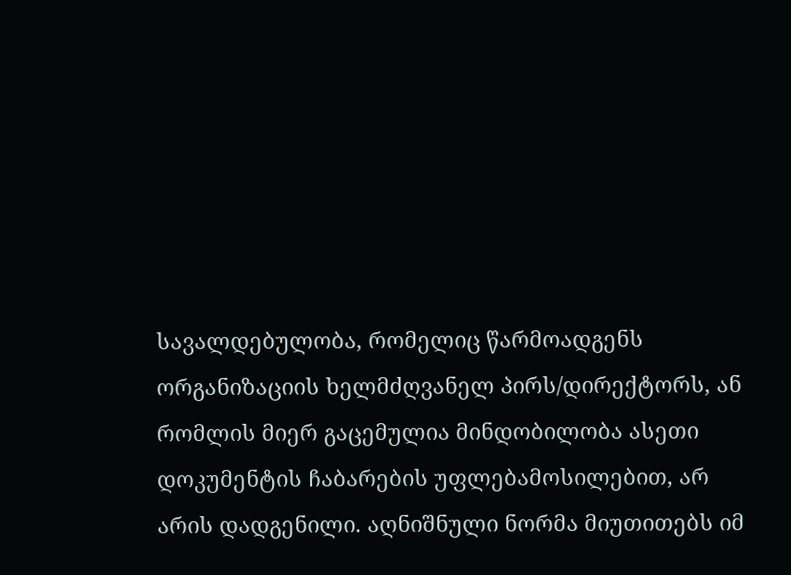სავალდებულობა, რომელიც წარმოადგენს ორგანიზაციის ხელმძღვანელ პირს/დირექტორს, ან რომლის მიერ გაცემულია მინდობილობა ასეთი დოკუმენტის ჩაბარების უფლებამოსილებით, არ არის დადგენილი. აღნიშნული ნორმა მიუთითებს იმ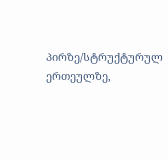პირზე/სტრუქტურულ ერთეულზე,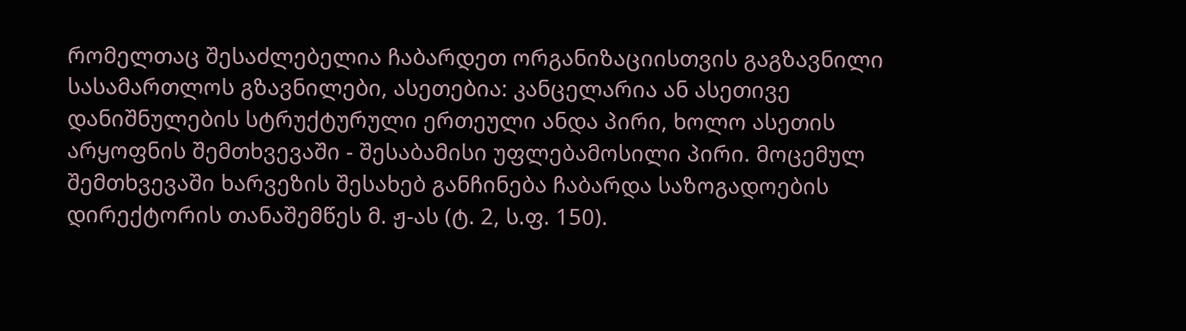რომელთაც შესაძლებელია ჩაბარდეთ ორგანიზაციისთვის გაგზავნილი სასამართლოს გზავნილები, ასეთებია: კანცელარია ან ასეთივე დანიშნულების სტრუქტურული ერთეული ანდა პირი, ხოლო ასეთის არყოფნის შემთხვევაში - შესაბამისი უფლებამოსილი პირი. მოცემულ შემთხვევაში ხარვეზის შესახებ განჩინება ჩაბარდა საზოგადოების დირექტორის თანაშემწეს მ. ჟ-ას (ტ. 2, ს.ფ. 150).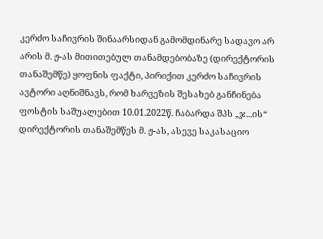კერძო საჩივრის შინაარსიდან გამომდინარე სადავო არ არის მ. ჟ-ას მითითებულ თანამდებობაზე (დირექტორის თანაშემწე) ყოფნის ფაქტი, პირიქით კერძო საჩივრის ავტორი აღნიშნავს, რომ ხარვეზის შესახებ განჩინება ფოსტის საშუალებით 10.01.2022წ. ჩაბარდა შპს „ჯ...ის“ დირექტორის თანაშემწეს მ. ჟ-ას, ასევე საკასაციო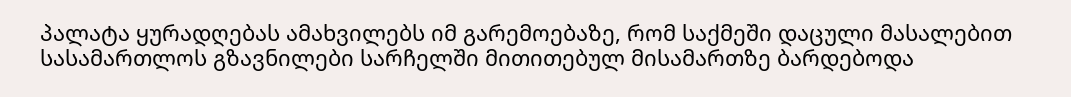პალატა ყურადღებას ამახვილებს იმ გარემოებაზე, რომ საქმეში დაცული მასალებით სასამართლოს გზავნილები სარჩელში მითითებულ მისამართზე ბარდებოდა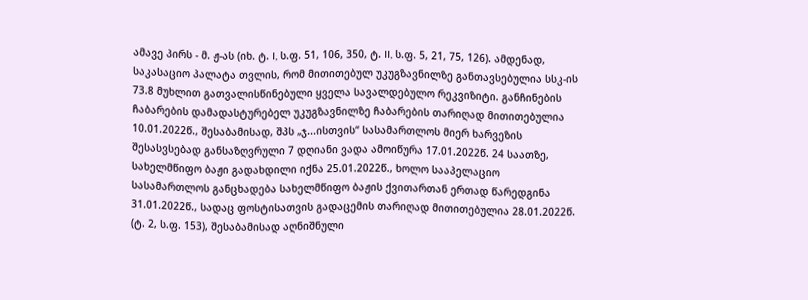ამავე პირს - მ. ჟ-ას (იხ. ტ. I, ს.ფ. 51, 106, 350, ტ. II, ს.ფ. 5, 21, 75, 126). ამდენად, საკასაციო პალატა თვლის, რომ მითითებულ უკუგზავნილზე განთავსებულია სსკ-ის 73.8 მუხლით გათვალისწინებული ყველა სავალდებულო რეკვიზიტი. განჩინების ჩაბარების დამადასტურებელ უკუგზავნილზე ჩაბარების თარიღად მითითებულია 10.01.2022წ., შესაბამისად, შპს „ჯ...ისთვის“ სასამართლოს მიერ ხარვეზის შესასვსებად განსაზღვრული 7 დღიანი ვადა ამოიწურა 17.01.2022წ. 24 საათზე, სახელმწიფო ბაჟი გადახდილი იქნა 25.01.2022წ., ხოლო სააპელაციო სასამართლოს განცხადება სახელმწიფო ბაჟის ქვითართან ერთად წარედგინა 31.01.2022წ., სადაც ფოსტისათვის გადაცემის თარიღად მითითებულია 28.01.2022წ. (ტ. 2, ს.ფ. 153), შესაბამისად აღნიშნული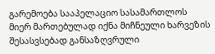გარემოება სააპელაციო სასამართლოს მიერ მართებულად იქნა მიჩნეული ხარვეზის შესასვსებად განსაზღვრული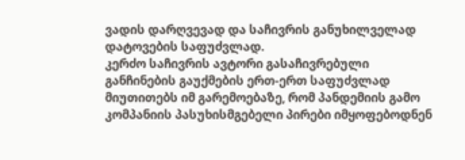ვადის დარღვევად და საჩივრის განუხილველად დატოვების საფუძვლად.
კერძო საჩივრის ავტორი გასაჩივრებული განჩინების გაუქმების ერთ-ერთ საფუძვლად მიუთითებს იმ გარემოებაზე, რომ პანდემიის გამო კომპანიის პასუხისმგებელი პირები იმყოფებოდნენ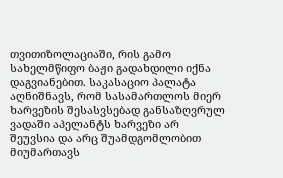თვითიზოლაციაში, რის გამო სახელმწიფო ბაჟი გადახდილი იქნა დაგვიანებით. საკასაციო პალატა აღნიშნავს, რომ სასამართლოს მიერ ხარვეზის შესასვსებად განსაზღვრულ ვადაში აპელანტს ხარვეზი არ შეუვსია და არც შუამდგომლობით მიუმართავს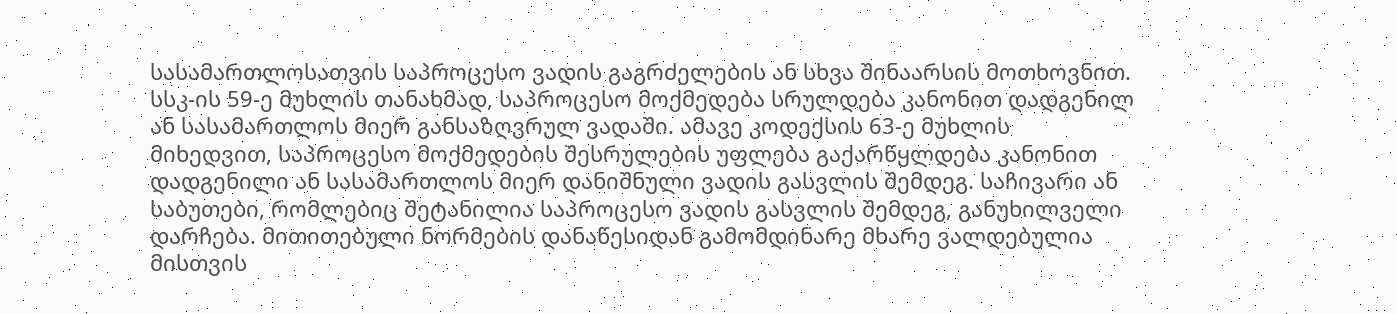სასამართლოსათვის საპროცესო ვადის გაგრძელების ან სხვა შინაარსის მოთხოვნით. სსკ-ის 59-ე მუხლის თანახმად, საპროცესო მოქმედება სრულდება კანონით დადგენილ ან სასამართლოს მიერ განსაზღვრულ ვადაში. ამავე კოდექსის 63-ე მუხლის მიხედვით, საპროცესო მოქმედების შესრულების უფლება გაქარწყლდება კანონით დადგენილი ან სასამართლოს მიერ დანიშნული ვადის გასვლის შემდეგ. საჩივარი ან საბუთები, რომლებიც შეტანილია საპროცესო ვადის გასვლის შემდეგ, განუხილველი დარჩება. მითითებული ნორმების დანაწესიდან გამომდინარე მხარე ვალდებულია მისთვის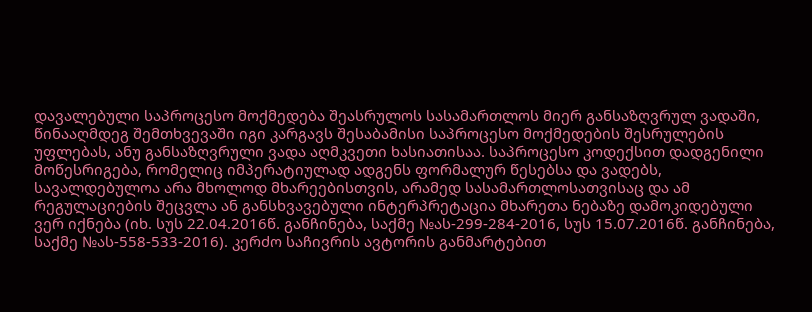დავალებული საპროცესო მოქმედება შეასრულოს სასამართლოს მიერ განსაზღვრულ ვადაში, წინააღმდეგ შემთხვევაში იგი კარგავს შესაბამისი საპროცესო მოქმედების შესრულების უფლებას, ანუ განსაზღვრული ვადა აღმკვეთი ხასიათისაა. საპროცესო კოდექსით დადგენილი მოწესრიგება, რომელიც იმპერატიულად ადგენს ფორმალურ წესებსა და ვადებს, სავალდებულოა არა მხოლოდ მხარეებისთვის, არამედ სასამართლოსათვისაც და ამ რეგულაციების შეცვლა ან განსხვავებული ინტერპრეტაცია მხარეთა ნებაზე დამოკიდებული ვერ იქნება (იხ. სუს 22.04.2016წ. განჩინება, საქმე №ას-299-284-2016, სუს 15.07.2016წ. განჩინება, საქმე №ას-558-533-2016). კერძო საჩივრის ავტორის განმარტებით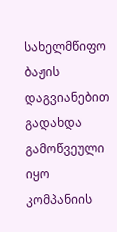სახელმწიფო ბაჟის დაგვიანებით გადახდა გამოწვეული იყო კომპანიის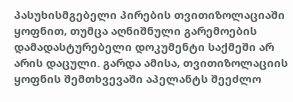პასუხისმგებელი პირების თვითიზოლაციაში ყოფნით, თუმცა აღნიშნული გარემოების დამადასტურებელი დოკუმენტი საქმეში არ არის დაცული. გარდა ამისა, თვითიზოლაციის ყოფნის შემთხვევაში აპელანტს შეეძლო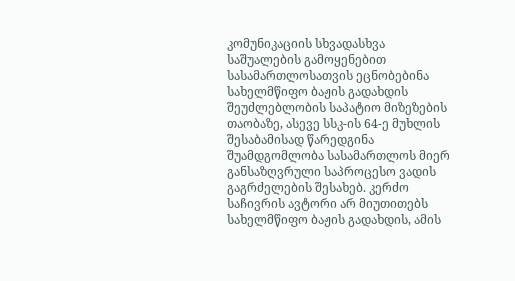კომუნიკაციის სხვადასხვა საშუალების გამოყენებით სასამართლოსათვის ეცნობებინა სახელმწიფო ბაჟის გადახდის შეუძლებლობის საპატიო მიზეზების თაობაზე, ასევე სსკ-ის 64-ე მუხლის შესაბამისად წარედგინა შუამდგომლობა სასამართლოს მიერ განსაზღვრული საპროცესო ვადის გაგრძელების შესახებ. კერძო საჩივრის ავტორი არ მიუთითებს სახელმწიფო ბაჟის გადახდის, ამის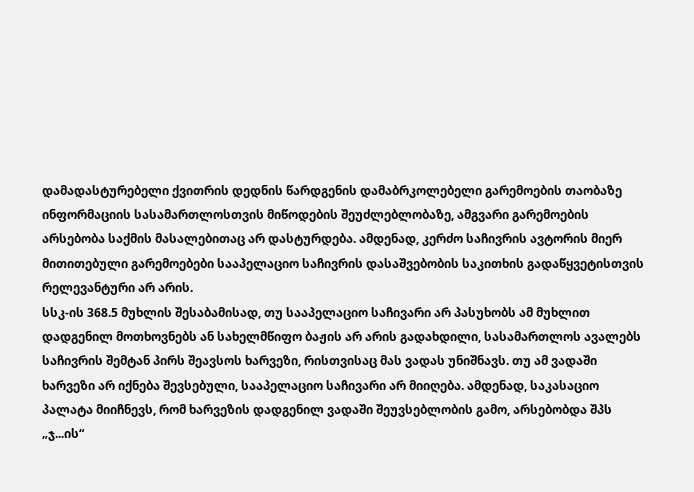დამადასტურებელი ქვითრის დედნის წარდგენის დამაბრკოლებელი გარემოების თაობაზე ინფორმაციის სასამართლოსთვის მიწოდების შეუძლებლობაზე, ამგვარი გარემოების არსებობა საქმის მასალებითაც არ დასტურდება. ამდენად, კერძო საჩივრის ავტორის მიერ მითითებული გარემოებები სააპელაციო საჩივრის დასაშვებობის საკითხის გადაწყვეტისთვის რელევანტური არ არის.
სსკ-ის 368.5 მუხლის შესაბამისად, თუ სააპელაციო საჩივარი არ პასუხობს ამ მუხლით დადგენილ მოთხოვნებს ან სახელმწიფო ბაჟის არ არის გადახდილი, სასამართლოს ავალებს საჩივრის შემტან პირს შეავსოს ხარვეზი, რისთვისაც მას ვადას უნიშნავს. თუ ამ ვადაში ხარვეზი არ იქნება შევსებული, სააპელაციო საჩივარი არ მიიღება. ამდენად, საკასაციო პალატა მიიჩნევს, რომ ხარვეზის დადგენილ ვადაში შეუვსებლობის გამო, არსებობდა შპს „ჯ...ის“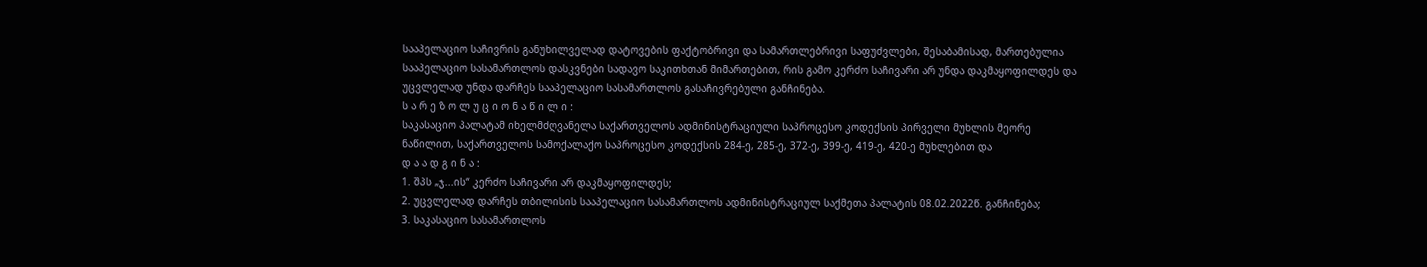სააპელაციო საჩივრის განუხილველად დატოვების ფაქტობრივი და სამართლებრივი საფუძვლები, შესაბამისად, მართებულია სააპელაციო სასამართლოს დასკვნები სადავო საკითხთან მიმართებით, რის გამო კერძო საჩივარი არ უნდა დაკმაყოფილდეს და უცვლელად უნდა დარჩეს სააპელაციო სასამართლოს გასაჩივრებული განჩინება.
ს ა რ ე ზ ო ლ უ ც ი ო ნ ა წ ი ლ ი :
საკასაციო პალატამ იხელმძღვანელა საქართველოს ადმინისტრაციული საპროცესო კოდექსის პირველი მუხლის მეორე ნაწილით, საქართველოს სამოქალაქო საპროცესო კოდექსის 284-ე, 285-ე, 372-ე, 399-ე, 419-ე, 420-ე მუხლებით და
დ ა ა დ გ ი ნ ა :
1. შპს „ჯ...ის“ კერძო საჩივარი არ დაკმაყოფილდეს;
2. უცვლელად დარჩეს თბილისის სააპელაციო სასამართლოს ადმინისტრაციულ საქმეთა პალატის 08.02.2022წ. განჩინება;
3. საკასაციო სასამართლოს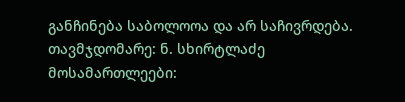განჩინება საბოლოოა და არ საჩივრდება.
თავმჯდომარე: ნ. სხირტლაძე
მოსამართლეები: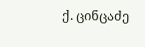ქ. ცინცაძე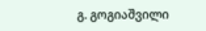გ. გოგიაშვილი